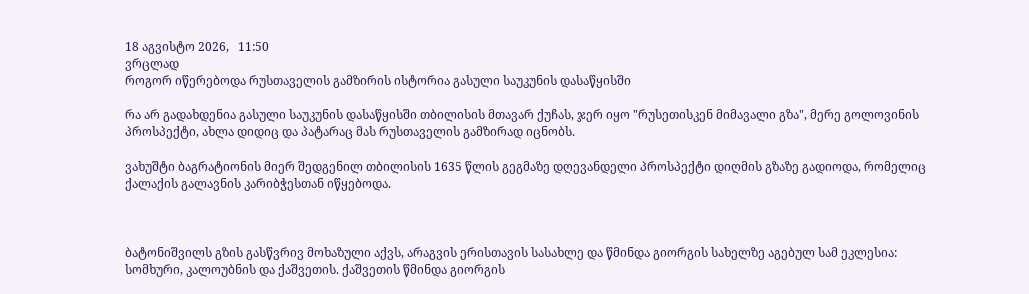18 აგვისტო 2026,   11:50
ვრცლად
როგორ იწერებოდა რუსთაველის გამზირის ისტორია გასული საუკუნის დასაწყისში

რა არ გადახდენია გასული საუკუნის დასაწყისში თბილისის მთავარ ქუჩას, ჯერ იყო "რუსეთისკენ მიმავალი გზა", მერე გოლოვინის პროსპექტი, ახლა დიდიც და პატარაც მას რუსთაველის გამზირად იცნობს.

ვახუშტი ბაგრატიონის მიერ შედგენილ თბილისის 1635 წლის გეგმაზე დღევანდელი პროსპექტი დიღმის გზაზე გადიოდა, რომელიც ქალაქის გალავნის კარიბჭესთან იწყებოდა.



ბატონიშვილს გზის გასწვრივ მოხაზული აქვს, არაგვის ერისთავის სასახლე და წმინდა გიორგის სახელზე აგებულ სამ ეკლესია: სომხური, კალოუბნის და ქაშვეთის. ქაშვეთის წმინდა გიორგის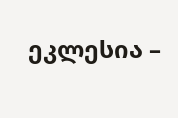ეკლესია –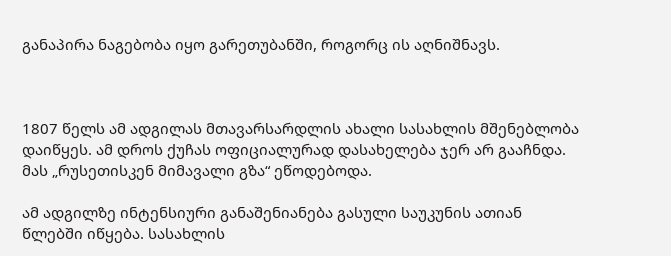განაპირა ნაგებობა იყო გარეთუბანში, როგორც ის აღნიშნავს.



1807 წელს ამ ადგილას მთავარსარდლის ახალი სასახლის მშენებლობა დაიწყეს. ამ დროს ქუჩას ოფიციალურად დასახელება ჯერ არ გააჩნდა. მას „რუსეთისკენ მიმავალი გზა“ ეწოდებოდა.

ამ ადგილზე ინტენსიური განაშენიანება გასული საუკუნის ათიან წლებში იწყება. სასახლის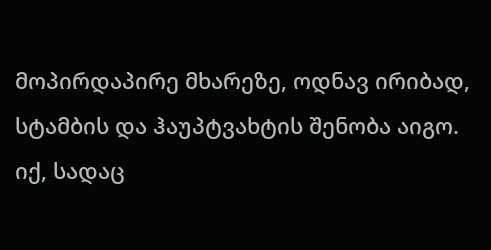მოპირდაპირე მხარეზე, ოდნავ ირიბად, სტამბის და ჰაუპტვახტის შენობა აიგო. იქ, სადაც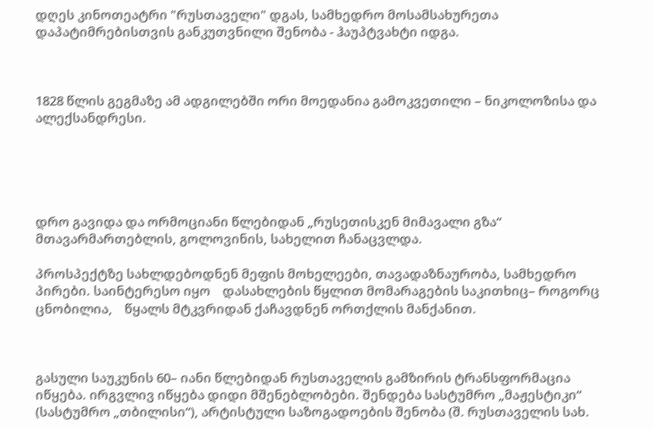დღეს კინოთეატრი "რუსთაველი" დგას, სამხედრო მოსამსახურეთა დაპატიმრებისთვის განკუთვნილი შენობა - ჰაუპტვახტი იდგა.



1828 წლის გეგმაზე ამ ადგილებში ორი მოედანია გამოკვეთილი – ნიკოლოზისა და ალექსანდრესი.





დრო გავიდა და ორმოციანი წლებიდან „რუსეთისკენ მიმავალი გზა“ მთავარმართებლის, გოლოვინის, სახელით ჩანაცვლდა.

პროსპექტზე სახლდებოდნენ მეფის მოხელეები, თავადაზნაურობა, სამხედრო პირები. საინტერესო იყო    დასახლების წყლით მომარაგების საკითხიც– როგორც ცნობილია,    წყალს მტკვრიდან ქაჩავდნენ ორთქლის მანქანით.



გასული საუკუნის 60– იანი წლებიდან რუსთაველის გამზირის ტრანსფორმაცია იწყება. ირგვლივ იწყება დიდი მშენებლობები. შენდება სასტუმრო „მაჟესტიკი“ (სასტუმრო „თბილისი“), არტისტული საზოგადოების შენობა (შ. რუსთაველის სახ.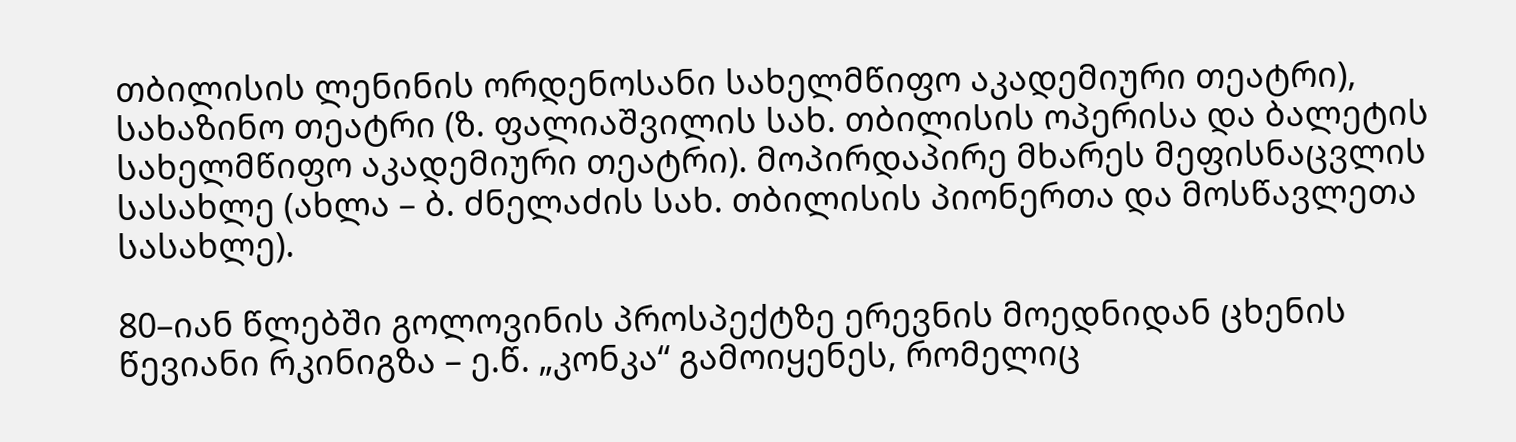თბილისის ლენინის ორდენოსანი სახელმწიფო აკადემიური თეატრი), სახაზინო თეატრი (ზ. ფალიაშვილის სახ. თბილისის ოპერისა და ბალეტის სახელმწიფო აკადემიური თეატრი). მოპირდაპირე მხარეს მეფისნაცვლის სასახლე (ახლა – ბ. ძნელაძის სახ. თბილისის პიონერთა და მოსწავლეთა სასახლე).

80–იან წლებში გოლოვინის პროსპექტზე ერევნის მოედნიდან ცხენის წევიანი რკინიგზა – ე.წ. „კონკა“ გამოიყენეს, რომელიც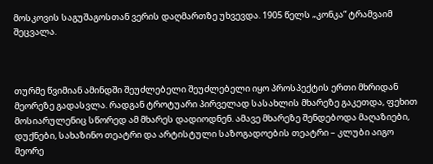მოსკოვის საგუშაგოსთან ვერის დაღმართზე უხვევდა. 1905 წელს „კონკა“ ტრამვაიმ შეცვალა.



თურმე წვიმიან ამინდში შეუძლებელი შეუძლებელი იყო პროსპექტის ერთი მხრიდან მეორეზე გადასვლა. რადგან ტროტუარი პირველად სასახლის მხარეზე გაკეთდა, ფეხით მოსიარულენიც სწორედ ამ მხარეს დადიოდნენ. ამავე მხარეზე შენდებოდა მაღაზიები, დუქნები, სახაზინო თეატრი და არტისტული საზოგადოების თეატრი – კლუბი აიგო მეორე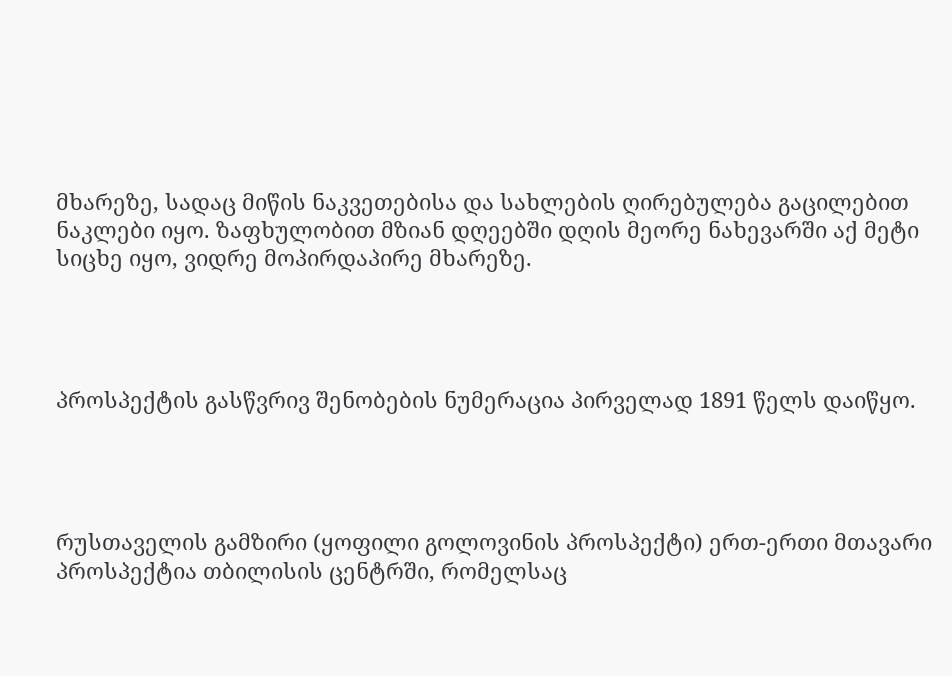მხარეზე, სადაც მიწის ნაკვეთებისა და სახლების ღირებულება გაცილებით ნაკლები იყო. ზაფხულობით მზიან დღეებში დღის მეორე ნახევარში აქ მეტი სიცხე იყო, ვიდრე მოპირდაპირე მხარეზე.




პროსპექტის გასწვრივ შენობების ნუმერაცია პირველად 1891 წელს დაიწყო.




რუსთაველის გამზირი (ყოფილი გოლოვინის პროსპექტი) ერთ-ერთი მთავარი პროსპექტია თბილისის ცენტრში, რომელსაც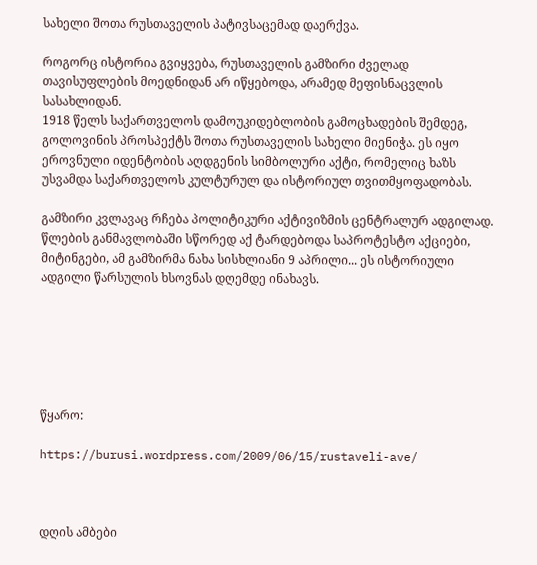სახელი შოთა რუსთაველის პატივსაცემად დაერქვა.

როგორც ისტორია გვიყვება, რუსთაველის გამზირი ძველად თავისუფლების მოედნიდან არ იწყებოდა, არამედ მეფისნაცვლის სასახლიდან.
1918 წელს საქართველოს დამოუკიდებლობის გამოცხადების შემდეგ, გოლოვინის პროსპექტს შოთა რუსთაველის სახელი მიენიჭა. ეს იყო ეროვნული იდენტობის აღდგენის სიმბოლური აქტი, რომელიც ხაზს უსვამდა საქართველოს კულტურულ და ისტორიულ თვითმყოფადობას.

გამზირი კვლავაც რჩება პოლიტიკური აქტივიზმის ცენტრალურ ადგილად. წლების განმავლობაში სწორედ აქ ტარდებოდა საპროტესტო აქციები, მიტინგები, ამ გამზირმა ნახა სისხლიანი 9 აპრილი... ეს ისტორიული    ადგილი წარსულის ხსოვნას დღემდე ინახავს.






წყარო:

https://burusi.wordpress.com/2009/06/15/rustaveli-ave/



დღის ამბები